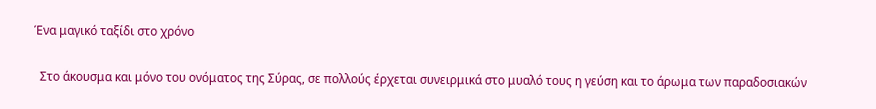Ένα μαγικό ταξίδι στο χρόνο

  Στο άκουσμα και μόνο του ονόματος της Σύρας, σε πολλούς έρχεται συνειρμικά στο μυαλό τους η γεύση και το άρωμα των παραδοσιακών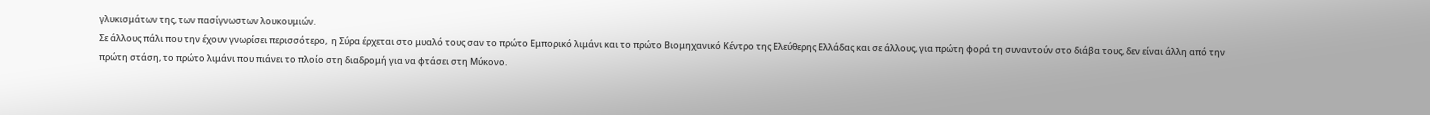γλυκισμάτων της, των πασίγνωστων λουκουμιών.
Σε άλλους πάλι που την έχουν γνωρίσει περισσότερο,  η Σύρα έρχεται στο μυαλό τους σαν το πρώτο Εμπορικό λιμάνι και το πρώτο Βιομηχανικό Κέντρο της Ελεύθερης Ελλάδας και σε άλλους, για πρώτη φορά τη συναντούν στο διάβα τους, δεν είναι άλλη από την πρώτη στάση, το πρώτο λιμάνι που πιάνει το πλοίο στη διαδρομή για να φτάσει στη Μύκονο.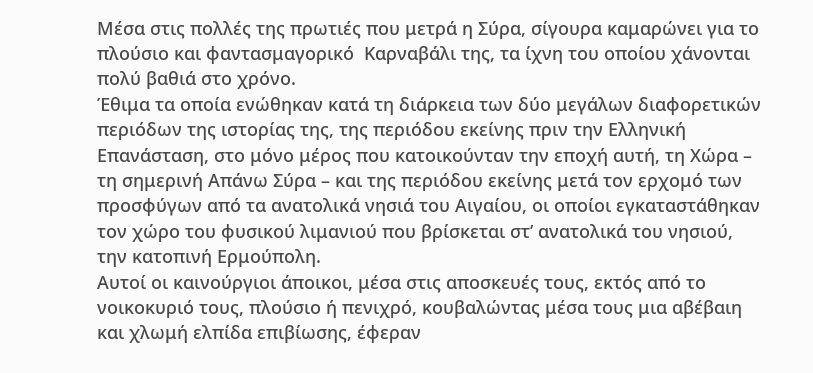Μέσα στις πολλές της πρωτιές που μετρά η Σύρα, σίγουρα καμαρώνει για το πλούσιο και φαντασμαγορικό  Καρναβάλι της, τα ίχνη του οποίου χάνονται πολύ βαθιά στο χρόνο.
Έθιμα τα οποία ενώθηκαν κατά τη διάρκεια των δύο μεγάλων διαφορετικών περιόδων της ιστορίας της, της περιόδου εκείνης πριν την Ελληνική Επανάσταση, στο μόνο μέρος που κατοικούνταν την εποχή αυτή, τη Χώρα – τη σημερινή Απάνω Σύρα – και της περιόδου εκείνης μετά τον ερχομό των προσφύγων από τα ανατολικά νησιά του Αιγαίου, οι οποίοι εγκαταστάθηκαν τον χώρο του φυσικού λιμανιού που βρίσκεται στ’ ανατολικά του νησιού, την κατοπινή Ερμούπολη.
Αυτοί οι καινούργιοι άποικοι, μέσα στις αποσκευές τους, εκτός από το νοικοκυριό τους, πλούσιο ή πενιχρό, κουβαλώντας μέσα τους μια αβέβαιη και χλωμή ελπίδα επιβίωσης, έφεραν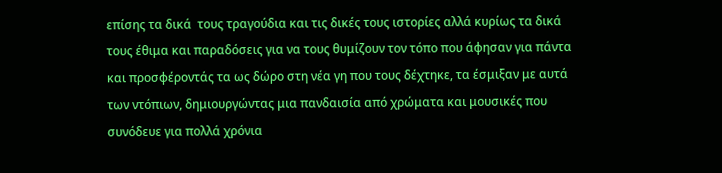επίσης τα δικά  τους τραγούδια και τις δικές τους ιστορίες αλλά κυρίως τα δικά τους έθιμα και παραδόσεις για να τους θυμίζουν τον τόπο που άφησαν για πάντα και προσφέροντάς τα ως δώρο στη νέα γη που τους δέχτηκε, τα έσμιξαν με αυτά των ντόπιων, δημιουργώντας μια πανδαισία από χρώματα και μουσικές που συνόδευε για πολλά χρόνια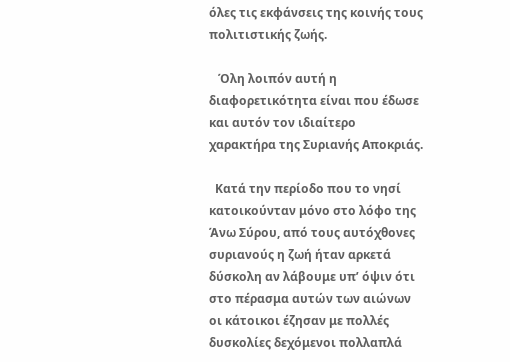όλες τις εκφάνσεις της κοινής τους πολιτιστικής ζωής.

   Όλη λοιπόν αυτή η διαφορετικότητα είναι που έδωσε και αυτόν τον ιδιαίτερο χαρακτήρα της Συριανής Αποκριάς.

  Κατά την περίοδο που το νησί κατοικούνταν μόνο στο λόφο της Άνω Σύρου, από τους αυτόχθονες συριανούς η ζωή ήταν αρκετά δύσκολη αν λάβουμε υπ’ όψιν ότι στο πέρασμα αυτών των αιώνων οι κάτοικοι έζησαν με πολλές δυσκολίες δεχόμενοι πολλαπλά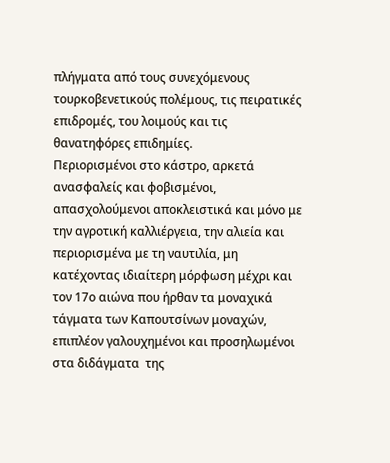πλήγματα από τους συνεχόμενους τουρκοβενετικούς πολέμους, τις πειρατικές επιδρομές, του λοιμούς και τις θανατηφόρες επιδημίες.
Περιορισμένοι στο κάστρο, αρκετά ανασφαλείς και φοβισμένοι, απασχολούμενοι αποκλειστικά και μόνο με την αγροτική καλλιέργεια, την αλιεία και περιορισμένα με τη ναυτιλία, μη κατέχοντας ιδιαίτερη μόρφωση μέχρι και τον 17ο αιώνα που ήρθαν τα μοναχικά τάγματα των Καπουτσίνων μοναχών, επιπλέον γαλουχημένοι και προσηλωμένοι στα διδάγματα  της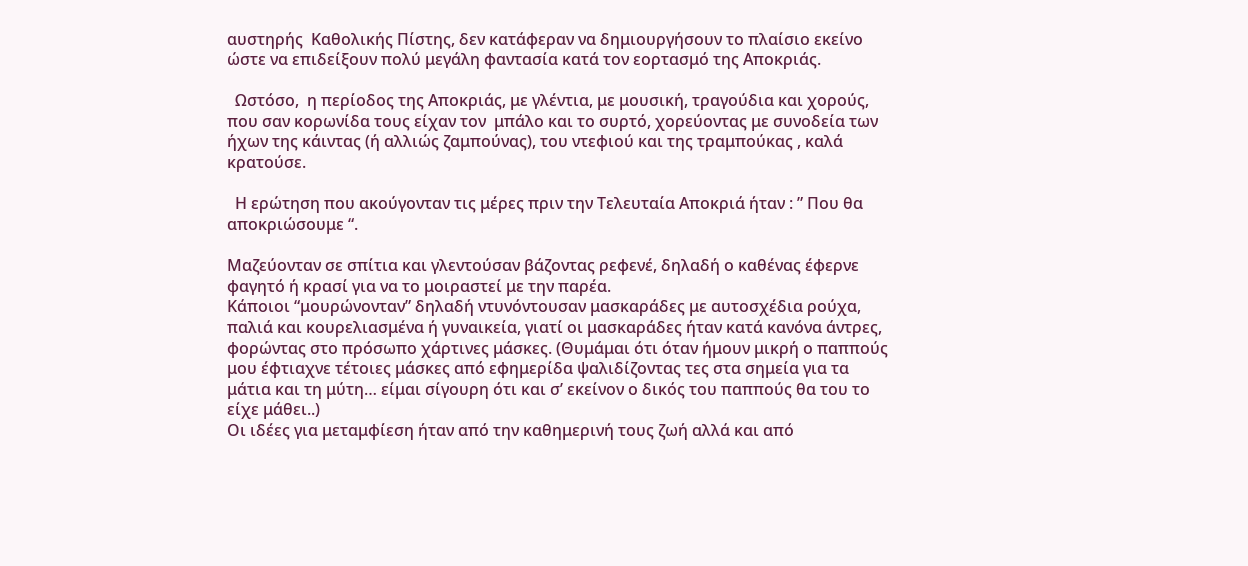αυστηρής  Καθολικής Πίστης, δεν κατάφεραν να δημιουργήσουν το πλαίσιο εκείνο ώστε να επιδείξουν πολύ μεγάλη φαντασία κατά τον εορτασμό της Αποκριάς.

  Ωστόσο,  η περίοδος της Αποκριάς, με γλέντια, με μουσική, τραγούδια και χορούς, που σαν κορωνίδα τους είχαν τον  μπάλο και το συρτό, χορεύοντας με συνοδεία των ήχων της κάιντας (ή αλλιώς ζαμπούνας), του ντεφιού και της τραμπούκας , καλά κρατούσε.

  Η ερώτηση που ακούγονταν τις μέρες πριν την Τελευταία Αποκριά ήταν : ” Που θα αποκριώσουμε “.

Μαζεύονταν σε σπίτια και γλεντούσαν βάζοντας ρεφενέ, δηλαδή ο καθένας έφερνε φαγητό ή κρασί για να το μοιραστεί με την παρέα.
Κάποιοι “μουρώνονταν” δηλαδή ντυνόντουσαν μασκαράδες με αυτοσχέδια ρούχα, παλιά και κουρελιασμένα ή γυναικεία, γιατί οι μασκαράδες ήταν κατά κανόνα άντρες, φορώντας στο πρόσωπο χάρτινες μάσκες. (Θυμάμαι ότι όταν ήμουν μικρή ο παππούς μου έφτιαχνε τέτοιες μάσκες από εφημερίδα ψαλιδίζοντας τες στα σημεία για τα μάτια και τη μύτη… είμαι σίγουρη ότι και σ’ εκείνον ο δικός του παππούς θα του το είχε μάθει..)
Οι ιδέες για μεταμφίεση ήταν από την καθημερινή τους ζωή αλλά και από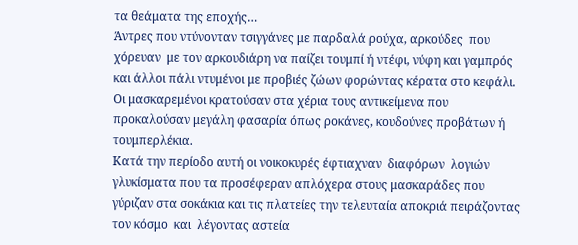τα θεάματα της εποχής…
Άντρες που ντύνονταν τσιγγάνες με παρδαλά ρούχα, αρκούδες  που χόρευαν  με τον αρκουδιάρη να παίζει τουμπί ή ντέφι, νύφη και γαμπρός και άλλοι πάλι ντυμένοι με προβιές ζώων φορώντας κέρατα στο κεφάλι.
Οι μασκαρεμένοι κρατούσαν στα χέρια τους αντικείμενα που προκαλούσαν μεγάλη φασαρία όπως ροκάνες, κουδούνες προβάτων ή τουμπερλέκια.
Κατά την περίοδο αυτή οι νοικοκυρές έφτιαχναν  διαφόρων  λογιών γλυκίσματα που τα προσέφεραν απλόχερα στους μασκαράδες που γύριζαν στα σοκάκια και τις πλατείες την τελευταία αποκριά πειράζοντας τον κόσμο  και  λέγοντας αστεία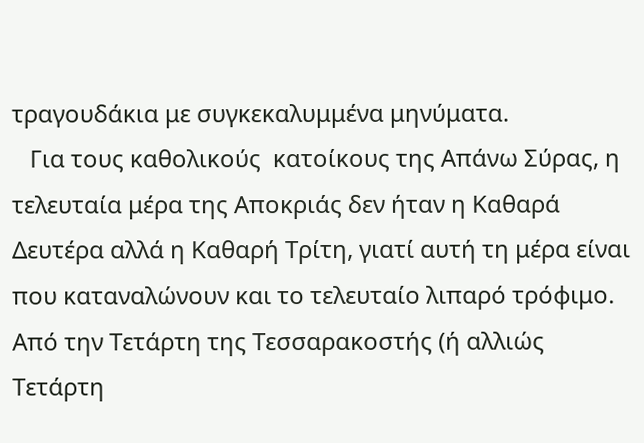τραγουδάκια με συγκεκαλυμμένα μηνύματα.
   Για τους καθολικούς  κατοίκους της Απάνω Σύρας, η τελευταία μέρα της Αποκριάς δεν ήταν η Καθαρά Δευτέρα αλλά η Καθαρή Τρίτη, γιατί αυτή τη μέρα είναι που καταναλώνουν και το τελευταίο λιπαρό τρόφιμο. Από την Τετάρτη της Τεσσαρακοστής (ή αλλιώς Τετάρτη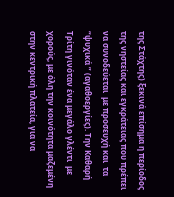της Στάχτης) ξεκινά επίσημα η περίοδος της νηστείας και εγκράτειας που πρέπει να συνοδεύεται  με προσευχή και  τα “ψυχικά ” (αγαθοεργίες). Την Καθαρή Τρίτη γινόταν ένα μεγάλο γλέντι  με χορούς, με όλη την κοινότητα μαζεμένη στην κεντρική πλατεία, για να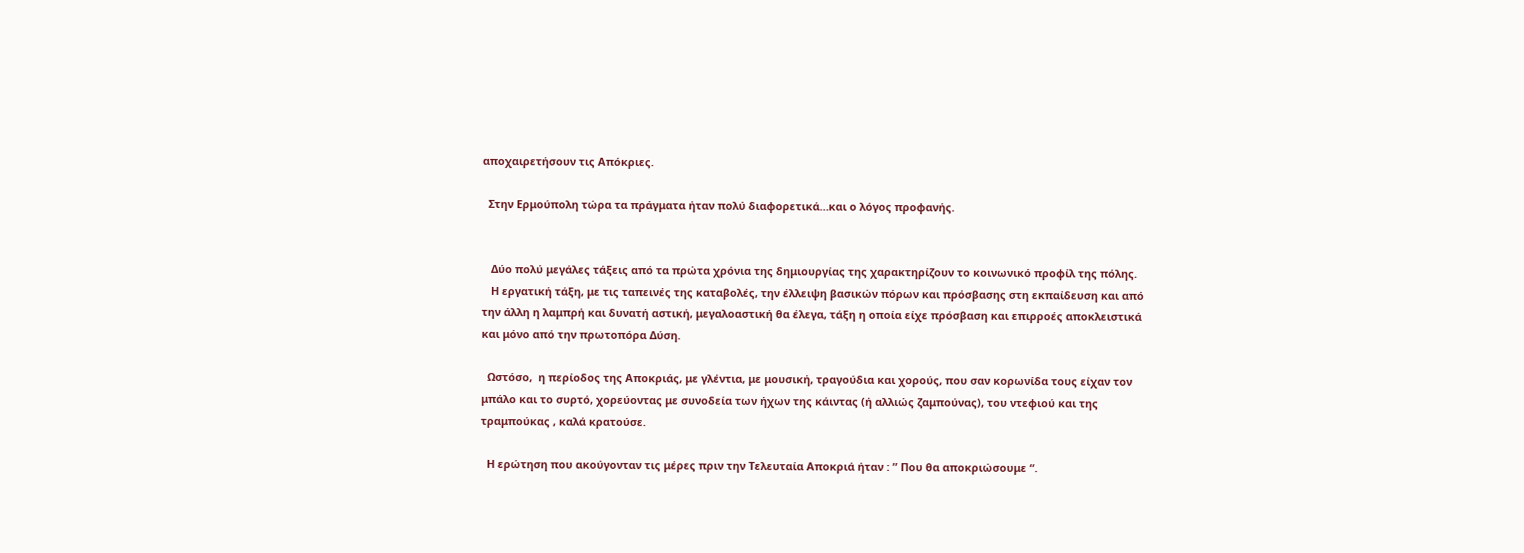αποχαιρετήσουν τις Απόκριες.

  Στην Ερμούπολη τώρα τα πράγματα ήταν πολύ διαφορετικά…και ο λόγος προφανής.


   Δύο πολύ μεγάλες τάξεις από τα πρώτα χρόνια της δημιουργίας της χαρακτηρίζουν το κοινωνικό προφίλ της πόλης.
   Η εργατική τάξη, με τις ταπεινές της καταβολές, την έλλειψη βασικών πόρων και πρόσβασης στη εκπαίδευση και από την άλλη η λαμπρή και δυνατή αστική, μεγαλοαστική θα έλεγα, τάξη η οποία είχε πρόσβαση και επιρροές αποκλειστικά και μόνο από την πρωτοπόρα Δύση.

  Ωστόσο,  η περίοδος της Αποκριάς, με γλέντια, με μουσική, τραγούδια και χορούς, που σαν κορωνίδα τους είχαν τον  μπάλο και το συρτό, χορεύοντας με συνοδεία των ήχων της κάιντας (ή αλλιώς ζαμπούνας), του ντεφιού και της τραμπούκας , καλά κρατούσε.

  Η ερώτηση που ακούγονταν τις μέρες πριν την Τελευταία Αποκριά ήταν : ” Που θα αποκριώσουμε “.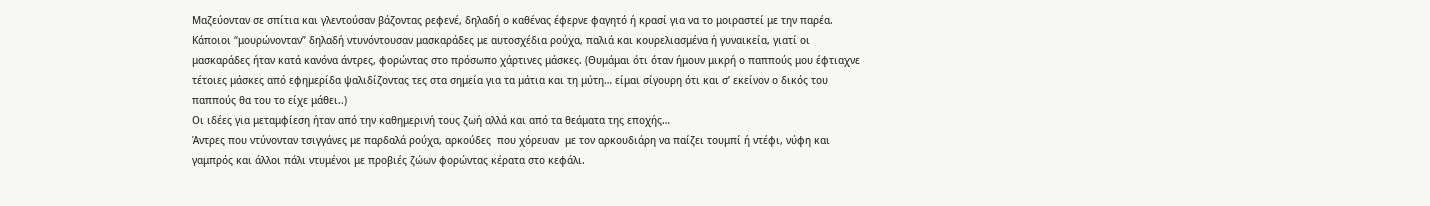Μαζεύονταν σε σπίτια και γλεντούσαν βάζοντας ρεφενέ, δηλαδή ο καθένας έφερνε φαγητό ή κρασί για να το μοιραστεί με την παρέα.
Κάποιοι “μουρώνονταν” δηλαδή ντυνόντουσαν μασκαράδες με αυτοσχέδια ρούχα, παλιά και κουρελιασμένα ή γυναικεία, γιατί οι μασκαράδες ήταν κατά κανόνα άντρες, φορώντας στο πρόσωπο χάρτινες μάσκες. (Θυμάμαι ότι όταν ήμουν μικρή ο παππούς μου έφτιαχνε τέτοιες μάσκες από εφημερίδα ψαλιδίζοντας τες στα σημεία για τα μάτια και τη μύτη… είμαι σίγουρη ότι και σ’ εκείνον ο δικός του παππούς θα του το είχε μάθει..)
Οι ιδέες για μεταμφίεση ήταν από την καθημερινή τους ζωή αλλά και από τα θεάματα της εποχής…
Άντρες που ντύνονταν τσιγγάνες με παρδαλά ρούχα, αρκούδες  που χόρευαν  με τον αρκουδιάρη να παίζει τουμπί ή ντέφι, νύφη και γαμπρός και άλλοι πάλι ντυμένοι με προβιές ζώων φορώντας κέρατα στο κεφάλι.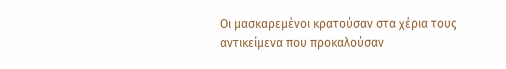Οι μασκαρεμένοι κρατούσαν στα χέρια τους αντικείμενα που προκαλούσαν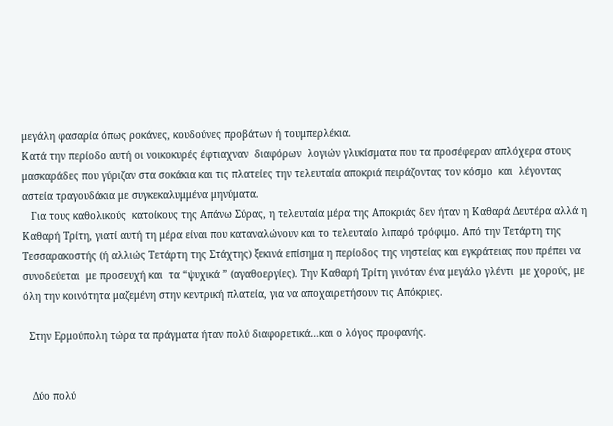μεγάλη φασαρία όπως ροκάνες, κουδούνες προβάτων ή τουμπερλέκια.
Κατά την περίοδο αυτή οι νοικοκυρές έφτιαχναν  διαφόρων  λογιών γλυκίσματα που τα προσέφεραν απλόχερα στους μασκαράδες που γύριζαν στα σοκάκια και τις πλατείες την τελευταία αποκριά πειράζοντας τον κόσμο  και  λέγοντας αστεία τραγουδάκια με συγκεκαλυμμένα μηνύματα.
   Για τους καθολικούς  κατοίκους της Απάνω Σύρας, η τελευταία μέρα της Αποκριάς δεν ήταν η Καθαρά Δευτέρα αλλά η Καθαρή Τρίτη, γιατί αυτή τη μέρα είναι που καταναλώνουν και το τελευταίο λιπαρό τρόφιμο. Από την Τετάρτη της Τεσσαρακοστής (ή αλλιώς Τετάρτη της Στάχτης) ξεκινά επίσημα η περίοδος της νηστείας και εγκράτειας που πρέπει να συνοδεύεται  με προσευχή και  τα “ψυχικά ” (αγαθοεργίες). Την Καθαρή Τρίτη γινόταν ένα μεγάλο γλέντι  με χορούς, με όλη την κοινότητα μαζεμένη στην κεντρική πλατεία, για να αποχαιρετήσουν τις Απόκριες.

  Στην Ερμούπολη τώρα τα πράγματα ήταν πολύ διαφορετικά…και ο λόγος προφανής.


   Δύο πολύ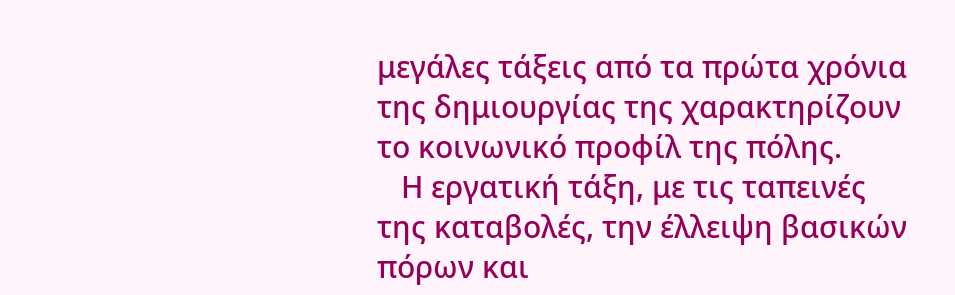μεγάλες τάξεις από τα πρώτα χρόνια της δημιουργίας της χαρακτηρίζουν το κοινωνικό προφίλ της πόλης.
   Η εργατική τάξη, με τις ταπεινές της καταβολές, την έλλειψη βασικών πόρων και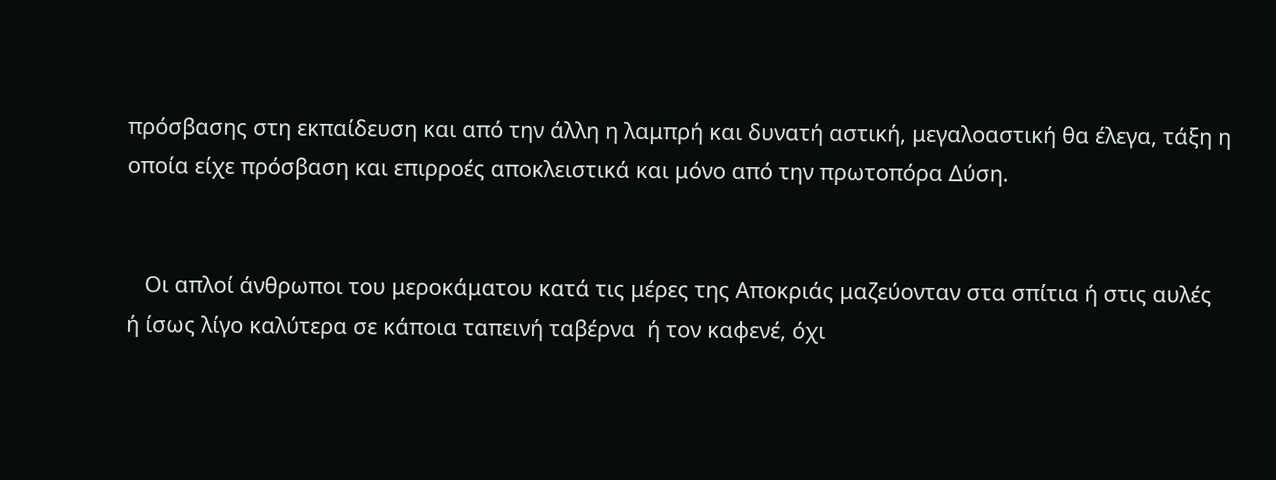πρόσβασης στη εκπαίδευση και από την άλλη η λαμπρή και δυνατή αστική, μεγαλοαστική θα έλεγα, τάξη η οποία είχε πρόσβαση και επιρροές αποκλειστικά και μόνο από την πρωτοπόρα Δύση.


   Οι απλοί άνθρωποι του μεροκάματου κατά τις μέρες της Αποκριάς μαζεύονταν στα σπίτια ή στις αυλές ή ίσως λίγο καλύτερα σε κάποια ταπεινή ταβέρνα  ή τον καφενέ, όχι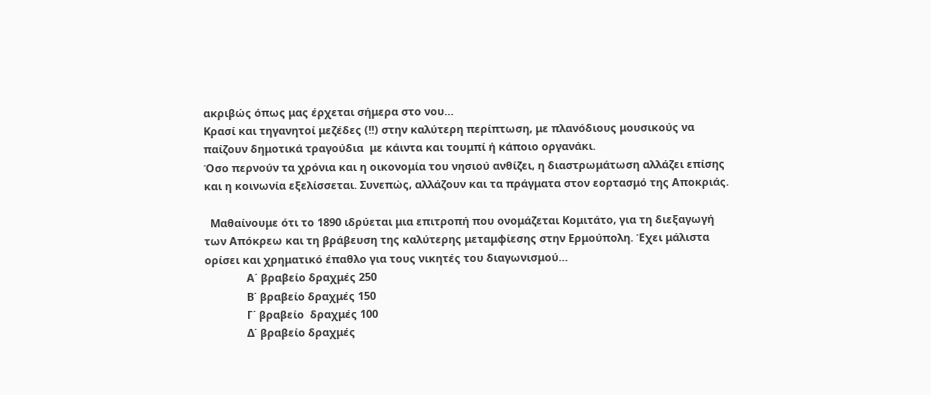ακριβώς όπως μας έρχεται σήμερα στο νου…
Κρασί και τηγανητοί μεζέδες (!!) στην καλύτερη περίπτωση, με πλανόδιους μουσικούς να παίζουν δημοτικά τραγούδια  με κάιντα και τουμπί ή κάποιο οργανάκι.
Όσο περνούν τα χρόνια και η οικονομία του νησιού ανθίζει, η διαστρωμάτωση αλλάζει επίσης και η κοινωνία εξελίσσεται. Συνεπώς, αλλάζουν και τα πράγματα στον εορτασμό της Αποκριάς.

  Μαθαίνουμε ότι το 1890 ιδρύεται μια επιτροπή που ονομάζεται Κομιτάτο, για τη διεξαγωγή των Απόκρεω και τη βράβευση της καλύτερης μεταμφίεσης στην Ερμούπολη. Έχει μάλιστα ορίσει και χρηματικό έπαθλο για τους νικητές του διαγωνισμού…
              Α΄ βραβείο δραχμές 250
              Β΄ βραβείο δραχμές 150
              Γ΄ βραβείο  δραχμές 100
              Δ΄ βραβείο δραχμές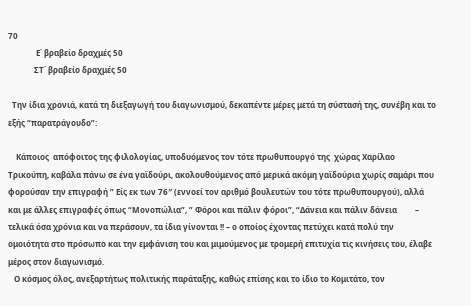70
              Ε΄ βραβείο δραχμές 50
             ΣΤ΄ βραβείο δραχμές 50

  Την ίδια χρονιά, κατά τη διεξαγωγή του διαγωνισμού, δεκαπέντε μέρες μετά τη σύστασή της, συνέβη και το εξής “παρατράγουδο”:

    Κάποιος  απόφοιτος της φιλολογίας, υποδυόμενος τον τότε πρωθυπουργό της  χώρας Χαρίλαο Τρικούπη, καβάλα πάνω σε ένα γαϊδούρι, ακολουθούμενος από μερικά ακόμη γαϊδούρια χωρίς σαμάρι που φορούσαν την επιγραφή ” Είς εκ των 76″ (εννοεί τον αριθμό βουλευτών του τότε πρωθυπουργού), αλλά και με άλλες επιγραφές όπως “Μονοπώλια”, ” Φόροι και πάλιν φόροι”, “Δάνεια και πάλιν δάνεια         – τελικά όσα χρόνια και να περάσουν, τα ίδια γίνονται !! – ο οποίος έχοντας πετύχει κατά πολύ την ομοιότητα στο πρόσωπο και την εμφάνιση του και μιμούμενος με τρομερή επιτυχία τις κινήσεις του, έλαβε μέρος στον διαγωνισμό.
   Ο κόσμος όλος, ανεξαρτήτως πολιτικής παράταξης, καθώς επίσης και το ίδιο το Κομιτάτο, τον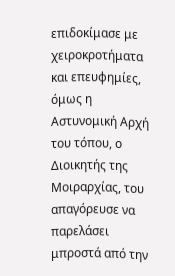επιδοκίμασε με χειροκροτήματα και επευφημίες, όμως η Αστυνομική Αρχή του τόπου, ο Διοικητής της Μοιραρχίας, του απαγόρευσε να παρελάσει μπροστά από την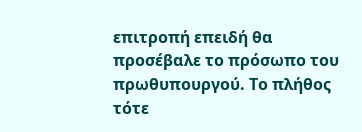επιτροπή επειδή θα προσέβαλε το πρόσωπο του πρωθυπουργού. Το πλήθος τότε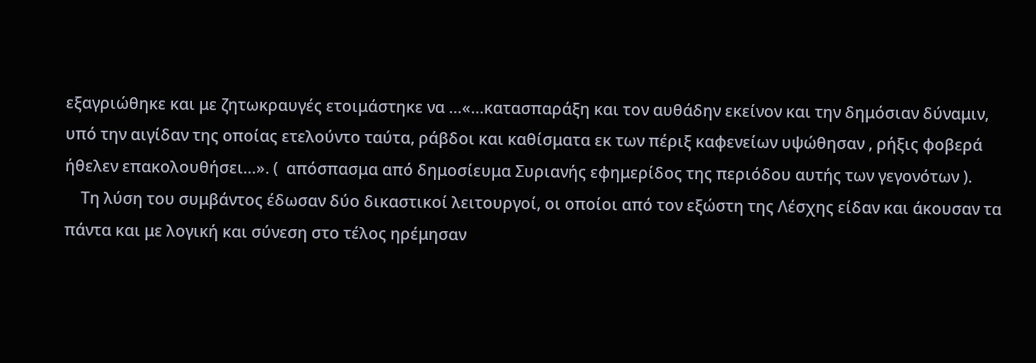εξαγριώθηκε και με ζητωκραυγές ετοιμάστηκε να …«…κατασπαράξη και τον αυθάδην εκείνον και την δημόσιαν δύναμιν, υπό την αιγίδαν της οποίας ετελούντο ταύτα, ράβδοι και καθίσματα εκ των πέριξ καφενείων υψώθησαν , ρήξις φοβερά ήθελεν επακολουθήσει…». (  απόσπασμα από δημοσίευμα Συριανής εφημερίδος της περιόδου αυτής των γεγονότων ).
    Τη λύση του συμβάντος έδωσαν δύο δικαστικοί λειτουργοί, οι οποίοι από τον εξώστη της Λέσχης είδαν και άκουσαν τα πάντα και με λογική και σύνεση στο τέλος ηρέμησαν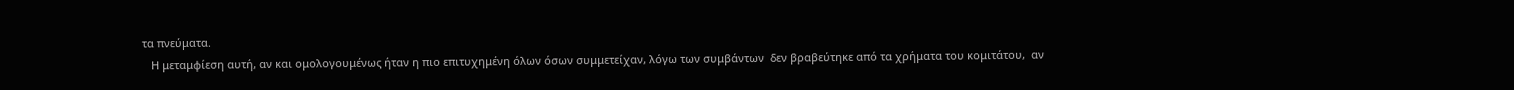τα πνεύματα.
   Η μεταμφίεση αυτή, αν και ομολογουμένως ήταν η πιο επιτυχημένη όλων όσων συμμετείχαν, λόγω των συμβάντων  δεν βραβεύτηκε από τα χρήματα του κομιτάτου,  αν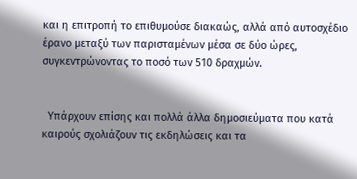και η επιτροπή το επιθυμούσε διακαώς, αλλά από αυτοσχέδιο έρανο μεταξύ των παρισταμένων μέσα σε δύο ώρες, συγκεντρώνοντας το ποσό των 510 δραχμών.


  Υπάρχουν επίσης και πολλά άλλα δημοσιεύματα που κατά καιρούς σχολιάζουν τις εκδηλώσεις και τα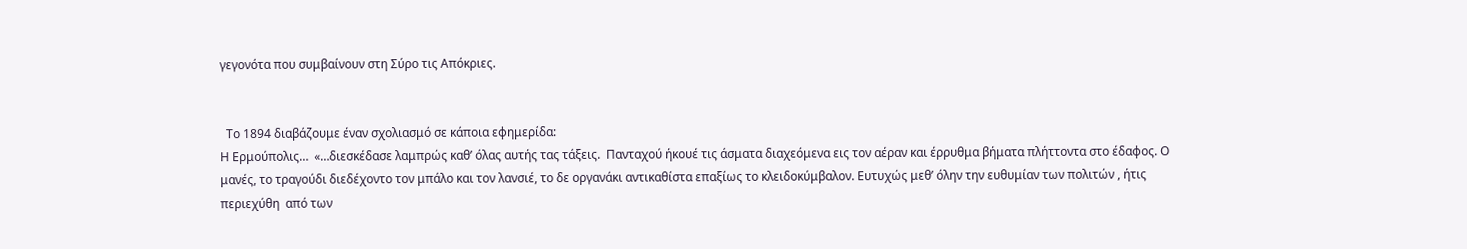γεγονότα που συμβαίνουν στη Σύρο τις Απόκριες.


  Το 1894 διαβάζουμε έναν σχολιασμό σε κάποια εφημερίδα:
Η Ερμούπολις…  «…διεσκέδασε λαμπρώς καθ’ όλας αυτής τας τάξεις.  Πανταχού ήκουέ τις άσματα διαχεόμενα εις τον αέραν και έρρυθμα βήματα πλήττοντα στο έδαφος. Ο μανές, το τραγούδι διεδέχοντο τον μπάλο και τον λανσιέ, το δε οργανάκι αντικαθίστα επαξίως το κλειδοκύμβαλον. Ευτυχώς μεθ’ όλην την ευθυμίαν των πολιτών , ήτις περιεχύθη  από των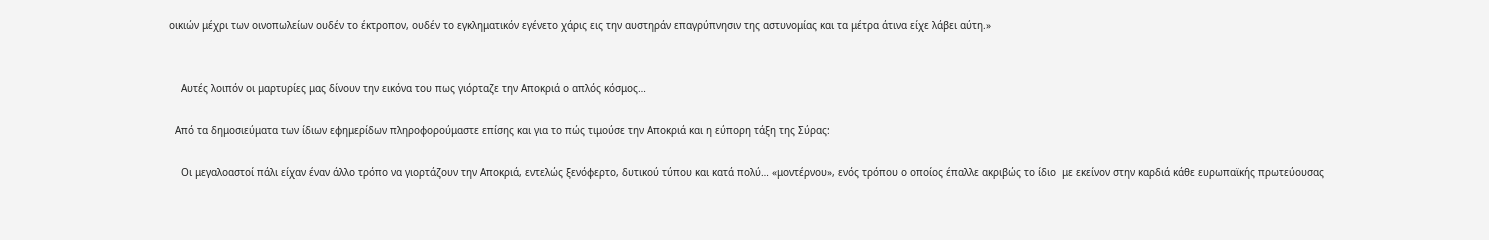οικιών μέχρι των οινοπωλείων ουδέν το έκτροπον, ουδέν το εγκληματικόν εγένετο χάρις εις την αυστηράν επαγρύπνησιν της αστυνομίας και τα μέτρα άτινα είχε λάβει αύτη.»


    Αυτές λοιπόν οι μαρτυρίες μας δίνουν την εικόνα του πως γιόρταζε την Αποκριά ο απλός κόσμος…

  Από τα δημοσιεύματα των ίδιων εφημερίδων πληροφορούμαστε επίσης και για το πώς τιμούσε την Αποκριά και η εύπορη τάξη της Σύρας:

    Οι μεγαλοαστοί πάλι είχαν έναν άλλο τρόπο να γιορτάζουν την Αποκριά, εντελώς ξενόφερτο, δυτικού τύπου και κατά πολύ… «μοντέρνου», ενός τρόπου ο οποίος έπαλλε ακριβώς το ίδιο  με εκείνον στην καρδιά κάθε ευρωπαϊκής πρωτεύουσας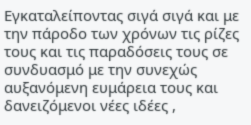Εγκαταλείποντας σιγά σιγά και με την πάροδο των χρόνων τις ρίζες τους και τις παραδόσεις τους σε συνδυασμό με την συνεχώς αυξανόμενη ευμάρεια τους και δανειζόμενοι νέες ιδέες ,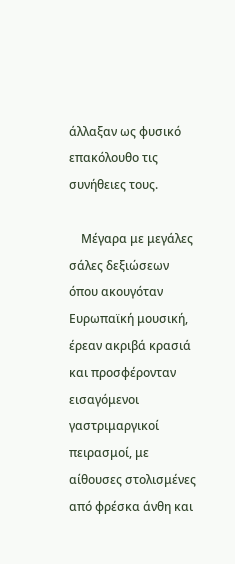άλλαξαν ως φυσικό επακόλουθο τις συνήθειες τους.

    Μέγαρα με μεγάλες σάλες δεξιώσεων όπου ακουγόταν Ευρωπαϊκή μουσική, έρεαν ακριβά κρασιά και προσφέρονταν εισαγόμενοι γαστριμαργικοί πειρασμοί, με αίθουσες στολισμένες από φρέσκα άνθη και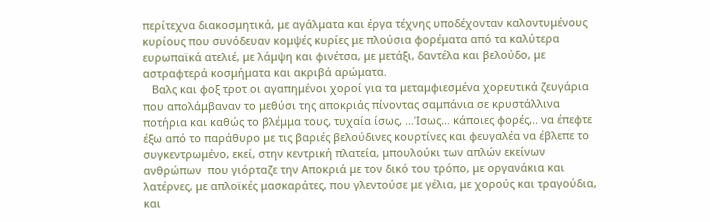περίτεχνα διακοσμητικά, με αγάλματα και έργα τέχνης υποδέχονταν καλοντυμένους κυρίους που συνόδευαν κομψές κυρίες με πλούσια φορέματα από τα καλύτερα ευρωπαϊκά ατελιέ, με λάμψη και φινέτσα, με μετάξι, δαντέλα και βελούδο, με αστραφτερά κοσμήματα και ακριβά αρώματα.
   Βαλς και φοξ τροτ οι αγαπημένοι χοροί για τα μεταμφιεσμένα χορευτικά ζευγάρια που απολάμβαναν το μεθύσι της αποκριάς πίνοντας σαμπάνια σε κρυστάλλινα ποτήρια και καθώς το βλέμμα τους, τυχαία ίσως, …Ίσως… κάποιες φορές,.. να έπεφτε έξω από το παράθυρο με τις βαριές βελούδινες κουρτίνες και φευγαλέα να έβλεπε το συγκεντρωμένο, εκεί, στην κεντρική πλατεία, μπουλούκι των απλών εκείνων ανθρώπων  που γιόρταζε την Αποκριά με τον δικό του τρόπο, με οργανάκια και λατέρνες, με απλοϊκές μασκαράτες, που γλεντούσε με γέλια, με χορούς και τραγούδια, και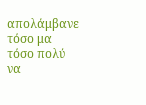απολάμβανε τόσο μα τόσο πολύ να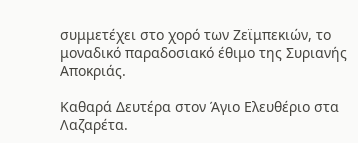συμμετέχει στο χορό των Ζεϊμπεκιών, το μοναδικό παραδοσιακό έθιμο της Συριανής Αποκριάς.

Καθαρά Δευτέρα στον Άγιο Ελευθέριο στα Λαζαρέτα.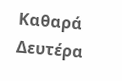Καθαρά Δευτέρα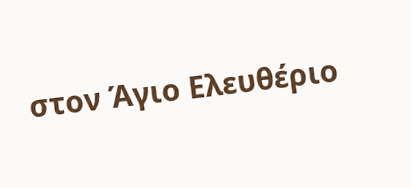στον Άγιο Ελευθέριο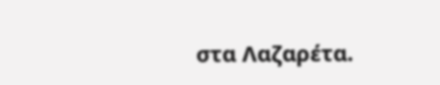στα Λαζαρέτα.